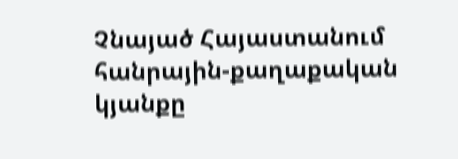Չնայած Հայաստանում հանրային-քաղաքական կյանքը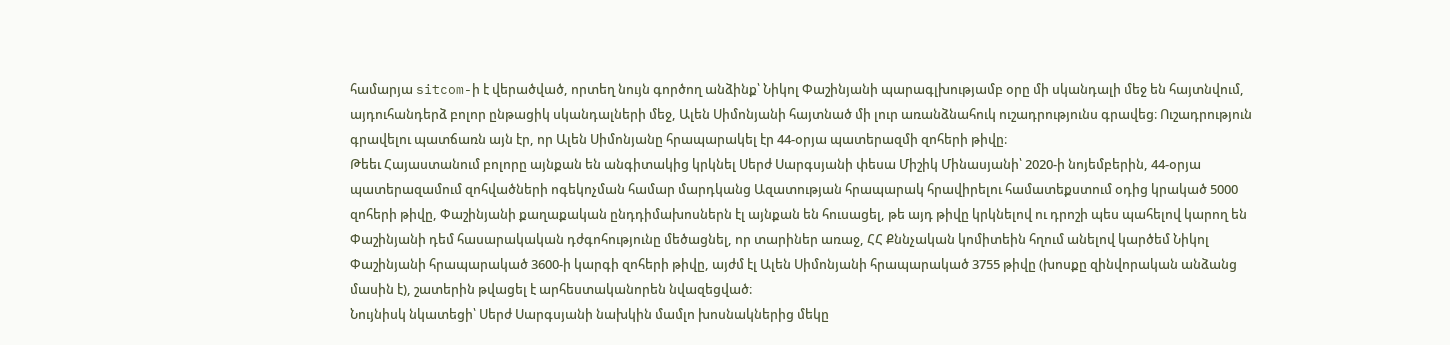համարյա sitcom-ի է վերածված, որտեղ նույն գործող անձինք՝ Նիկոլ Փաշինյանի պարագլխությամբ օրը մի սկանդալի մեջ են հայտնվում, այդուհանդերձ բոլոր ընթացիկ սկանդալների մեջ, Ալեն Սիմոնյանի հայտնած մի լուր առանձնահուկ ուշադրությունս գրավեց։ Ուշադրություն գրավելու պատճառն այն էր, որ Ալեն Սիմոնյանը հրապարակել էր 44-օրյա պատերազմի զոհերի թիվը։
Թեեւ Հայաստանում բոլորը այնքան են անգիտակից կրկնել Սերժ Սարգսյանի փեսա Միշիկ Մինասյանի՝ 2020-ի նոյեմբերին, 44-օրյա պատերազամում զոհվածների ոգեկոչման համար մարդկանց Ազատության հրապարակ հրավիրելու համատեքստում օդից կրակած 5000 զոհերի թիվը, Փաշինյանի քաղաքական ընդդիմախոսներն էլ այնքան են հուսացել, թե այդ թիվը կրկնելով ու դրոշի պես պահելով կարող են Փաշինյանի դեմ հասարակական դժգոհությունը մեծացնել, որ տարիներ առաջ, ՀՀ Քննչական կոմիտեին հղում անելով կարծեմ Նիկոլ Փաշինյանի հրապարակած 3600-ի կարգի զոհերի թիվը, այժմ էլ Ալեն Սիմոնյանի հրապարակած 3755 թիվը (խոսքը զինվորական անձանց մասին է), շատերին թվացել է արհեստականորեն նվազեցված։
Նույնիսկ նկատեցի՝ Սերժ Սարգսյանի նախկին մամլո խոսնակներից մեկը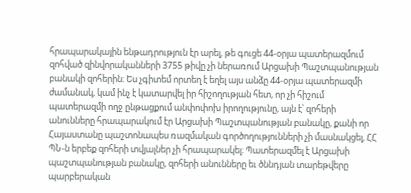հրապարակային ենթադրություն էր արել, թե գուցե 44-օրյա պատերազմում զոհված զինվորականների 3755 թիվը չի ներառում Արցախի Պաշտպանության բանակի զոհերին։ Ես չգիտեմ որտեղ է եղել այս անձը 44-օրյա պատերազմի ժամանակ, կամ ինչ է կատարվել իր հիշողության հետ, որ չի հիշում պատերազմի ողջ ընթացքում անփոփոխ իրողությունը, այն է՝ զոհերի անունները հրապարակում էր Արցախի Պաշտպանության բանակը, քանի որ Հայաստանը պաշտոնապես ռազմական գործողությունների չի մասնակցել, ՀՀ ՊՆ-ն երբեք զոհերի տվյալներ չի հրապարակել։ Պատերազմել է Արցախի պաշտպանության բանակը, զոհերի անունները եւ ծննդյան տարեթվերը պարբերական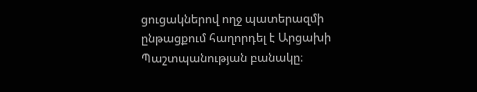ցուցակներով ողջ պատերազմի ընթացքում հաղորդել է Արցախի Պաշտպանության բանակը։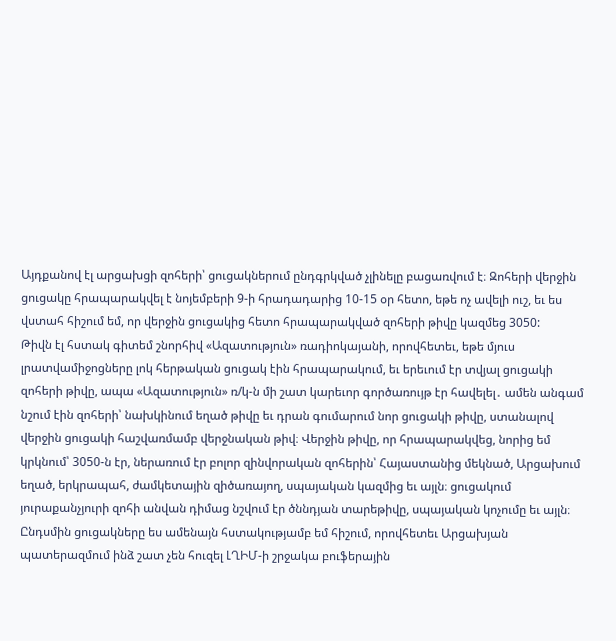Այդքանով էլ արցախցի զոհերի՝ ցուցակներում ընդգրկված չլինելը բացառվում է։ Զոհերի վերջին ցուցակը հրապարակվել է նոյեմբերի 9-ի հրադադարից 10-15 օր հետո, եթե ոչ ավելի ուշ, եւ ես վստահ հիշում եմ, որ վերջին ցուցակից հետո հրապարակված զոհերի թիվը կազմեց 3050:
Թիվն էլ հստակ գիտեմ շնորհիվ «Ազատություն» ռադիոկայանի, որովհետեւ, եթե մյուս լրատվամիջոցները լոկ հերթական ցուցակ էին հրապարակում, եւ երեւում էր տվյալ ցուցակի զոհերի թիվը, ապա «Ազատություն» ռ/կ-ն մի շատ կարեւոր գործառույթ էր հավելել․ ամեն անգամ նշում էին զոհերի՝ նախկինում եղած թիվը եւ դրան գումարում նոր ցուցակի թիվը, ստանալով վերջին ցուցակի հաշվառմամբ վերջնական թիվ։ Վերջին թիվը, որ հրապարակվեց, նորից եմ կրկնում՝ 3050-ն էր, ներառում էր բոլոր զինվորական զոհերին՝ Հայաստանից մեկնած, Արցախում եղած, երկրապահ, ժամկետային զիծառայող, սպայական կազմից եւ այլն։ ցուցակում յուրաքանչյուրի զոհի անվան դիմաց նշվում էր ծննդյան տարեթիվը, սպայական կոչումը եւ այլն։ Ընդսմին ցուցակները ես ամենայն հստակությամբ եմ հիշում, որովհետեւ Արցախյան պատերազմում ինձ շատ չեն հուզել ԼՂԻՄ-ի շրջակա բուֆերային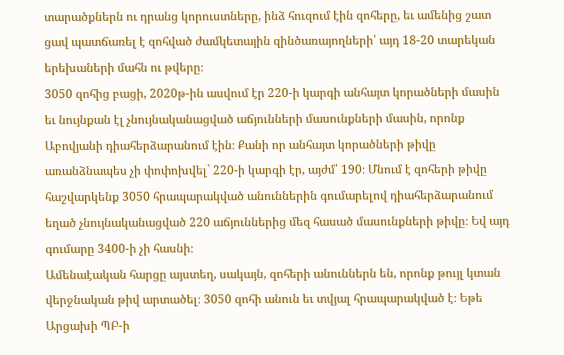տարածքներն ու դրանց կորուստները, ինձ հուզում էին զոհերը, եւ ամենից շատ ցավ պատճառել է զոհված ժամկետային զինծառայողների՝ այդ 18-20 տարեկան երեխաների մահն ու թվերը։
3050 զոհից բացի, 2020թ-ին ասվում էր 220-ի կարգի անհայտ կորածների մասին եւ նույնքան էլ չնույնականացված աճյունների մասունքների մասին, որոնք Աբովյանի դիահերձարանում էին։ Քանի որ անհայտ կորածների թիվը առանձնապես չի փոփոխվել` 220-ի կարգի էր, այժմ՝ 190։ Մնում է զոհերի թիվը հաշվարկենք 3050 հրապարակված անուններին գումարելով դիահերձարանում եղած չնույնականացված 220 աճյուններից մեզ հասած մասունքների թիվը։ Եվ այդ գումարը 3400-ի չի հասնի։
Ամենաէական հարցը այստեղ, սակայն, զոհերի անուններն են, որոնք թույլ կտան վերջնական թիվ արտածել։ 3050 զոհի անուն եւ տվյալ հրապարակված է։ Եթե Արցախի ՊԲ-ի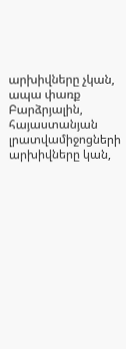արխիվները չկան, ապա փառք Բարձրյալին, հայաստանյան լրատվամիջոցների արխիվները կան,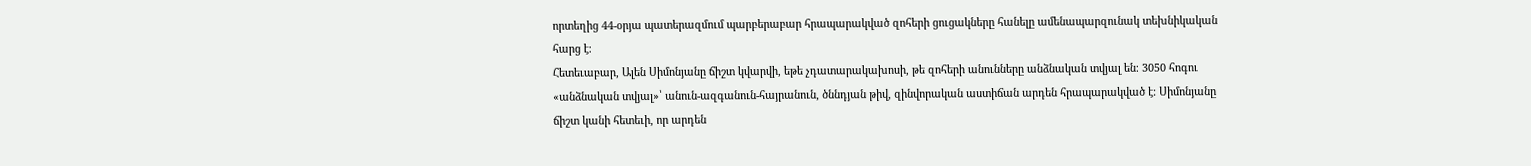որտեղից 44-օրյա պատերազմում պարբերաբար հրապարակված զոհերի ցուցակները հանելը ամենապարզունակ տեխնիկական հարց է։
Հետեւաբար, Ալեն Սիմոնյանը ճիշտ կվարվի, եթե չդատարակախոսի, թե զոհերի անունները անձնական տվյալ են։ 3050 հոգու «անձնական տվյալ»՝ անուն-ազգանուն-հայրանուն, ծննդյան թիվ, զինվորական աստիճան արդեն հրապարակված է։ Սիմոնյանը ճիշտ կանի հետեւի, որ արդեն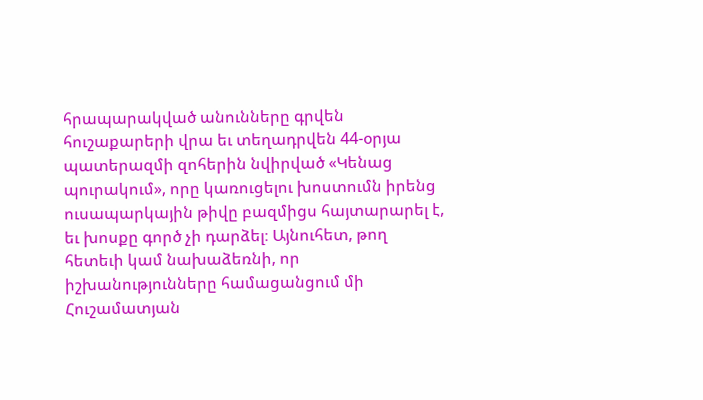հրապարակված անունները գրվեն հուշաքարերի վրա եւ տեղադրվեն 44-օրյա պատերազմի զոհերին նվիրված «Կենաց պուրակում», որը կառուցելու խոստումն իրենց ուսապարկային թիվը բազմիցս հայտարարել է, եւ խոսքը գործ չի դարձել։ Այնուհետ, թող հետեւի կամ նախաձեռնի, որ իշխանությունները համացանցում մի Հուշամատյան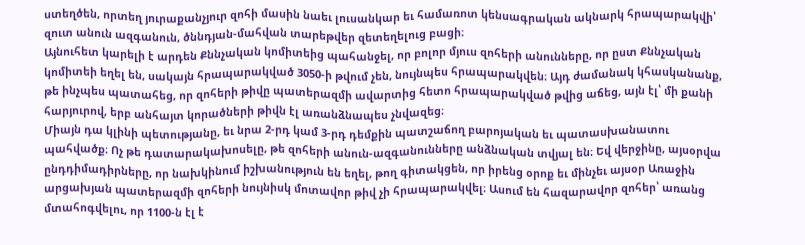ստեղծեն, որտեղ յուրաքանչյուր զոհի մասին նաեւ լուսանկար եւ համառոտ կենսագրական ակնարկ հրապարակվի՝ զուտ անուն ազգանուն, ծննդյան-մահվան տարեթվեր զետեղելուց բացի։
Այնուհետ կարելի է արդեն Քննչական կոմիտեից պահանջել, որ բոլոր մյուս զոհերի անունները, որ ըստ Քննչական կոմիտեի եղել են, սակայն հրապարակված 3050-ի թվում չեն, նույնպես հրապարակվեն։ Այդ ժամանակ կհասկանանք, թե ինչպես պատահեց, որ զոհերի թիվը պատերազմի ավարտից հետո հրապարակված թվից աճեց, այն էլ՝ մի քանի հարյուրով, երբ անհայտ կորածների թիվն էլ առանձնապես չնվազեց։
Միայն դա կլինի պետությանը, եւ նրա 2-րդ կամ 3-րդ դեմքին պատշաճող բարոյական եւ պատասխանատու պահվածք։ Ոչ թե դատարակախոսելը, թե զոհերի անուն-ազգանունները անձնական տվյալ են։ Եվ վերջինը, այսօրվա ընդդիմադիրները, որ նախկինում իշխանություն են եղել, թող գիտակցեն, որ իրենց օրոք եւ մինչեւ այսօր Առաջին արցախյան պատերազմի զոհերի նույնիսկ մոտավոր թիվ չի հրապարակվել։ Ասում են հազարավոր զոհեր՝ առանց մտահոգվելու, որ 1100-ն էլ է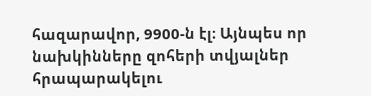հազարավոր, 9900-ն էլ։ Այնպես որ նախկինները զոհերի տվյալներ հրապարակելու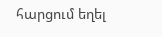հարցում եղել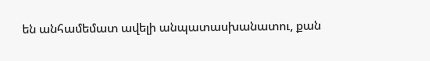են անհամեմատ ավելի անպատասխանատու, քան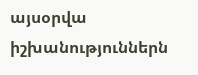այսօրվա իշխանություններն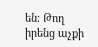են։ Թող իրենց աչքի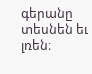գերանը տեսնեն եւ լռեն։